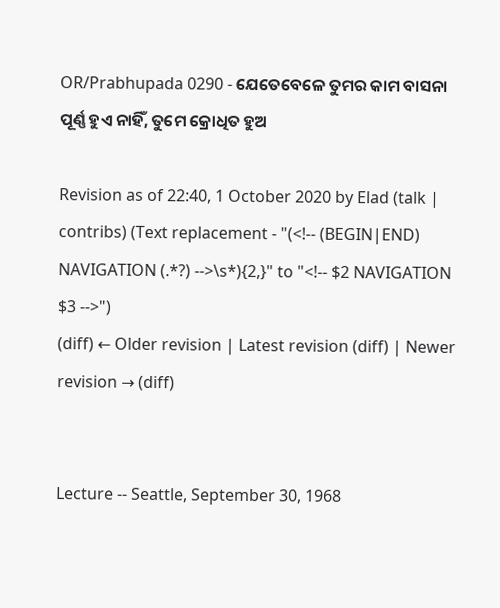OR/Prabhupada 0290 - ଯେତେବେଳେ ତୁମର କାମ ବାସନା ପୂର୍ଣ୍ଣ ହୁଏ ନାହିଁ, ତୁମେ କ୍ରୋଧିତ ହୁଅ

Revision as of 22:40, 1 October 2020 by Elad (talk | contribs) (Text replacement - "(<!-- (BEGIN|END) NAVIGATION (.*?) -->\s*){2,}" to "<!-- $2 NAVIGATION $3 -->")
(diff) ← Older revision | Latest revision (diff) | Newer revision → (diff)


Lecture -- Seattle, September 30, 1968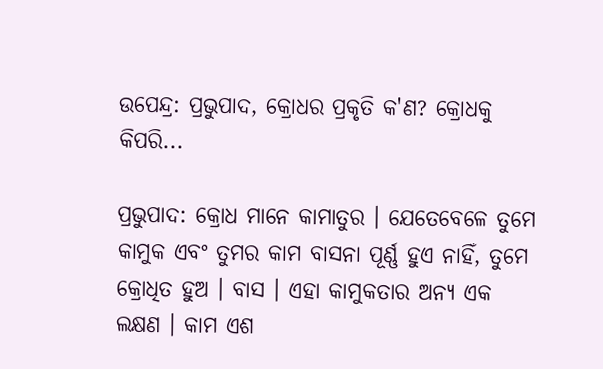ଉପେନ୍ଦ୍ର: ପ୍ରଭୁପାଦ, କ୍ରୋଧର ପ୍ରକୃତି କ'ଣ? କ୍ରୋଧକୁ କିପରି...

ପ୍ରଭୁପାଦ: କ୍ରୋଧ ମାନେ କାମାତୁର । ଯେତେବେଳେ ତୁମେ କାମୁକ ଏବଂ ତୁମର କାମ ବାସନା ପୂର୍ଣ୍ଣ ହୁଏ ନାହିଁ, ତୁମେ କ୍ରୋଧିତ ହୁଅ । ବାସ । ଏହା କାମୁକତାର ଅନ୍ୟ ଏକ ଲକ୍ଷଣ । କାମ ଏଶ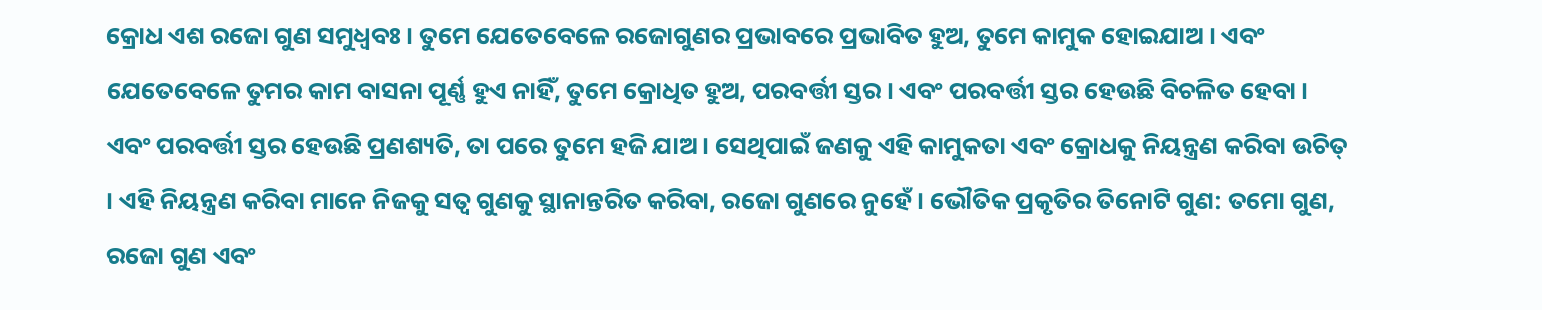କ୍ରୋଧ ଏଶ ରଜୋ ଗୁଣ ସମୁଧ୍ଵବଃ । ତୁମେ ଯେତେବେଳେ ରଜୋଗୁଣର ପ୍ରଭାବରେ ପ୍ରଭାବିତ ହୁଅ, ତୁମେ କାମୁକ ହୋଇଯାଅ । ଏବଂ ଯେତେବେଳେ ତୁମର କାମ ବାସନା ପୂର୍ଣ୍ଣ ହୁଏ ନାହିଁ, ତୁମେ କ୍ରୋଧିତ ହୁଅ, ପରବର୍ତ୍ତୀ ସ୍ତର । ଏବଂ ପରବର୍ତ୍ତୀ ସ୍ତର ହେଉଛି ବିଚଳିତ ହେବା । ଏବଂ ପରବର୍ତ୍ତୀ ସ୍ତର ହେଉଛି ପ୍ରଣଶ୍ୟତି, ତା ପରେ ତୁମେ ହଜି ଯାଅ । ସେଥିପାଇଁ ଜଣକୁ ଏହି କାମୁକତା ଏବଂ କ୍ରୋଧକୁ ନିୟନ୍ତ୍ରଣ କରିବା ଉଚିତ୍ । ଏହି ନିୟନ୍ତ୍ରଣ କରିବା ମାନେ ନିଜକୁ ସତ୍ଵ ଗୁଣକୁ ସ୍ଥାନାନ୍ତରିତ କରିବା, ରଜୋ ଗୁଣରେ ନୁହେଁ । ଭୌତିକ ପ୍ରକୃତିର ତିନୋଟି ଗୁଣ: ତମୋ ଗୁଣ, ରଜୋ ଗୁଣ ଏବଂ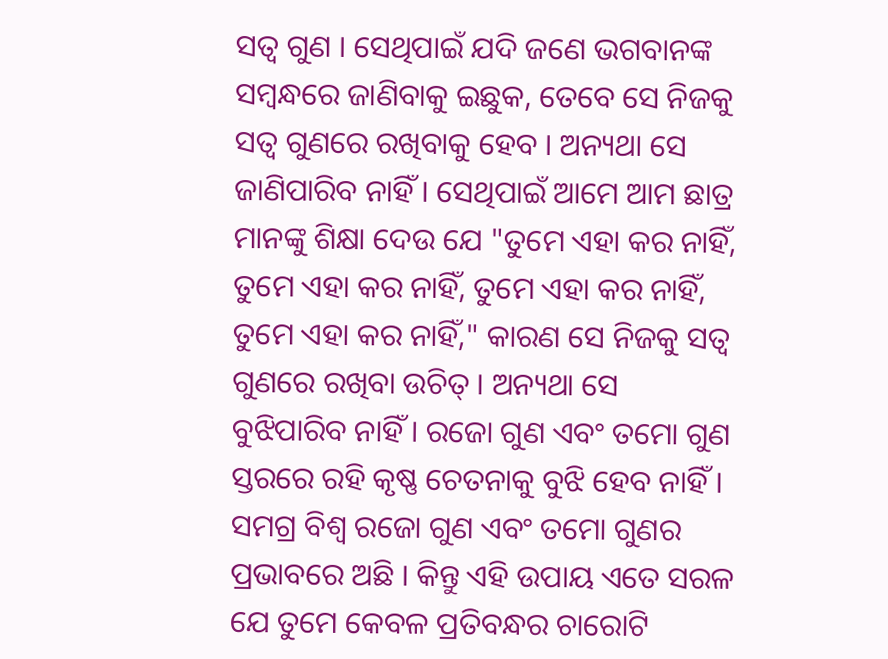ସତ୍ଵ ଗୁଣ । ସେଥିପାଇଁ ଯଦି ଜଣେ ଭଗବାନଙ୍କ ସମ୍ଵନ୍ଧରେ ଜାଣିବାକୁ ଇଛୁକ, ତେବେ ସେ ନିଜକୁ ସତ୍ଵ ଗୁଣରେ ରଖିବାକୁ ହେବ । ଅନ୍ୟଥା ସେ ଜାଣିପାରିବ ନାହିଁ । ସେଥିପାଇଁ ଆମେ ଆମ ଛାତ୍ର ମାନଙ୍କୁ ଶିକ୍ଷା ଦେଉ ଯେ "ତୁମେ ଏହା କର ନାହିଁ, ତୁମେ ଏହା କର ନାହିଁ, ତୁମେ ଏହା କର ନାହିଁ, ତୁମେ ଏହା କର ନାହିଁ," କାରଣ ସେ ନିଜକୁ ସତ୍ଵ ଗୁଣରେ ରଖିବା ଉଚିତ୍ । ଅନ୍ୟଥା ସେ ବୁଝିପାରିବ ନାହିଁ । ରଜୋ ଗୁଣ ଏବଂ ତମୋ ଗୁଣ ସ୍ତରରେ ରହି କୃଷ୍ଣ ଚେତନାକୁ ବୁଝି ହେବ ନାହିଁ । ସମଗ୍ର ବିଶ୍ଵ ରଜୋ ଗୁଣ ଏବଂ ତମୋ ଗୁଣର ପ୍ରଭାବରେ ଅଛି । କିନ୍ତୁ ଏହି ଉପାୟ ଏତେ ସରଳ ଯେ ତୁମେ କେବଳ ପ୍ରତିବନ୍ଧର ଚାରୋଟି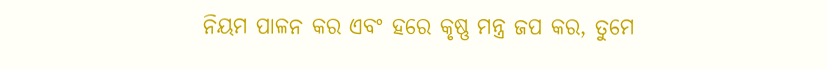ନିୟମ ପାଳନ କର ଏବଂ ହରେ କୃଷ୍ଣ ମନ୍ତ୍ର ଜପ କର, ତୁମେ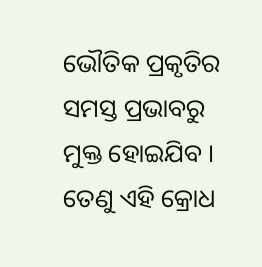ଭୌତିକ ପ୍ରକୃତିର ସମସ୍ତ ପ୍ରଭାବରୁ ମୁକ୍ତ ହୋଇଯିବ । ତେଣୁ ଏହି କ୍ରୋଧ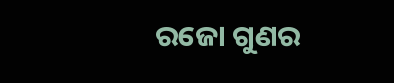ରଜୋ ଗୁଣର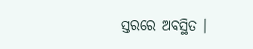ସ୍ତରରେ ଅବସ୍ଥିତ ।